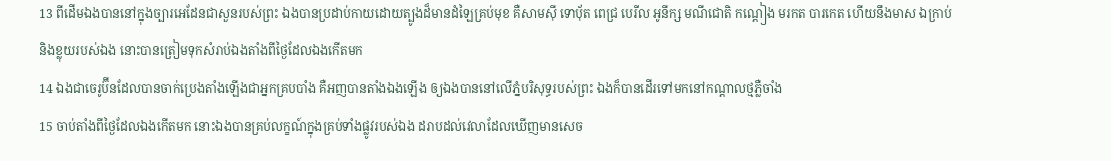13 ពីដើមឯងបាននៅក្នុងច្បារអេដែនជាសួនរបស់ព្រះ ឯងបានប្រដាប់កាយដោយត្បូងដ៏មានដំឡៃគ្រប់មុខ គឺសាមស៊ី ទោបុ័ត ពេជ្រ បេរីល អូនីក្ស មណីជោតិ កណ្តៀង មរកត បារកេត ហើយនឹងមាស ឯក្រាប់ និងខ្លុយរបស់ឯង នោះបានត្រៀមទុកសំរាប់ឯងតាំងពីថ្ងៃដែលឯងកើតមក
14 ឯងជាចេរូប៊ីនដែលបានចាក់ប្រេងតាំងឡើងជាអ្នកគ្របបាំង គឺអញបានតាំងឯងឡើង ឲ្យឯងបាននៅលើភ្នំបរិសុទ្ធរបស់ព្រះ ឯងក៏បានដើរទៅមកនៅកណ្តាលថ្មភ្លឺចាំង
15 ចាប់តាំងពីថ្ងៃដែលឯងកើតមក នោះឯងបានគ្រប់លក្ខណ៍ក្នុងគ្រប់ទាំងផ្លូវរបស់ឯង ដរាបដល់វេលាដែលឃើញមានសេច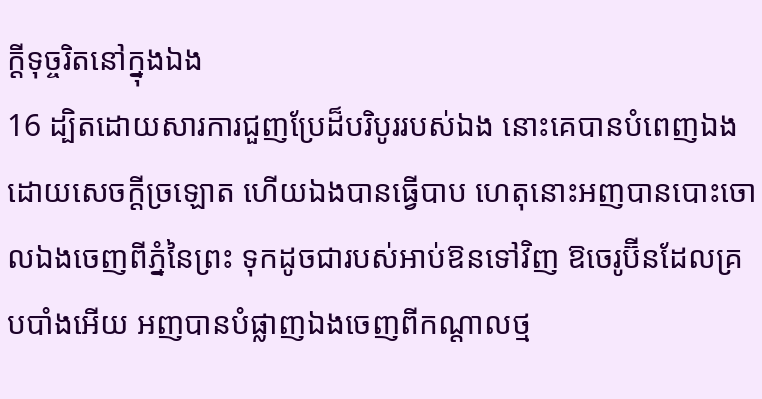ក្ដីទុច្ចរិតនៅក្នុងឯង
16 ដ្បិតដោយសារការជួញប្រែដ៏បរិបូររបស់ឯង នោះគេបានបំពេញឯងដោយសេចក្ដីច្រឡោត ហើយឯងបានធ្វើបាប ហេតុនោះអញបានបោះចោលឯងចេញពីភ្នំនៃព្រះ ទុកដូចជារបស់អាប់ឱនទៅវិញ ឱចេរូប៊ីនដែលគ្របបាំងអើយ អញបានបំផ្លាញឯងចេញពីកណ្តាលថ្ម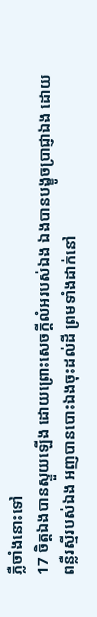ភ្លឺចាំងនោះទៅ
17 ចិត្តឯងបានស្ទួយឡើង ដោយព្រោះសេចក្ដីលំអរបស់ឯង ឯងបានបង្ខូចប្រាជ្ញាឯង ដោយពន្លឺរស្មីរបស់ឯង អញបានបោះឯងចុះដល់ដី ព្រមទាំងដាក់នៅ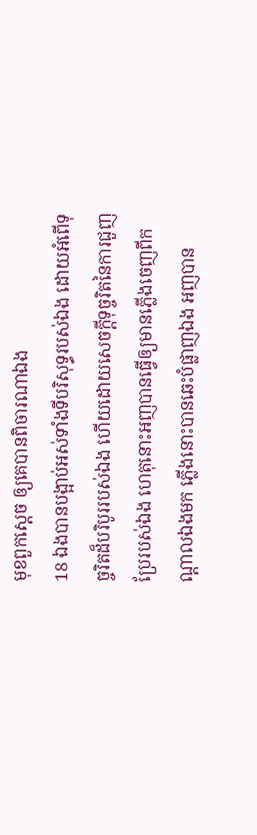មុខពួកស្តេច ឲ្យគេបានពិចារណាឯង
18 ឯងបានបង្អាប់អស់ទាំងទីបរិសុទ្ធរបស់ឯង ដោយអំពើទុច្ចរិតដ៏បរិបូររបស់ឯង ហើយដោយសេចក្ដីទុច្ចរិតនៃការជួញប្រែរបស់ឯង ហេតុនោះអញបានធ្វើឲ្យមានភ្លើងចេញពីកណ្តាលឯងមក ភ្លើងនោះបានឆេះបំផ្លាញឯង អញបាន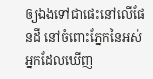ឲ្យឯងទៅជាផេះនៅលើផែនដី នៅចំពោះភ្នែកនៃអស់អ្នកដែលឃើញ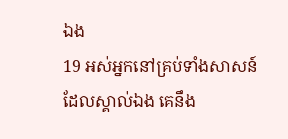ឯង
19 អស់អ្នកនៅគ្រប់ទាំងសាសន៍ដែលស្គាល់ឯង គេនឹង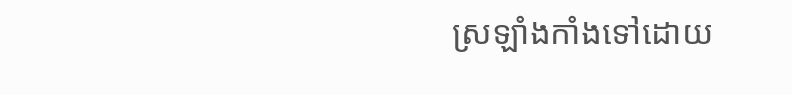ស្រឡាំងកាំងទៅដោយ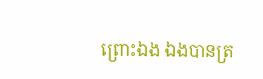ព្រោះឯង ឯងបានត្រ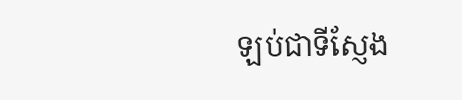ឡប់ជាទីស្ញែង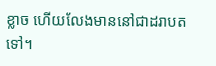ខ្លាច ហើយលែងមាននៅជាដរាបតទៅ។